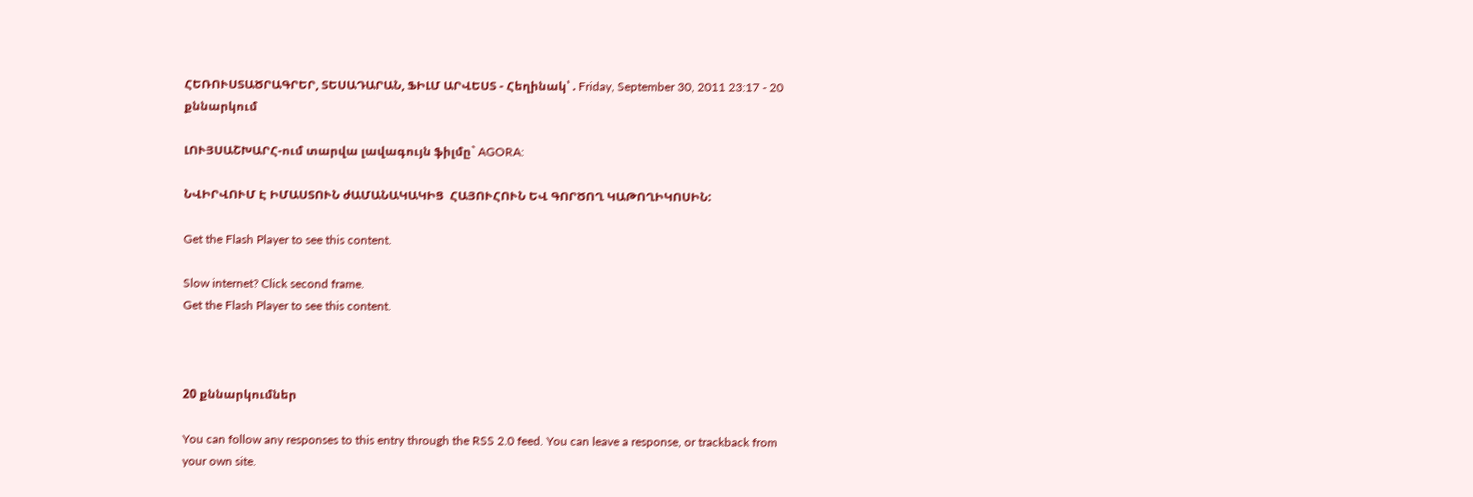ՀԵՌՈՒՍՏԱԾՐԱԳՐԵՐ, ՏԵՍԱԴԱՐԱՆ, ՖԻԼՄ ԱՐՎԵՍՏ - Հեղինակ՝ . Friday, September 30, 2011 23:17 - 20 քննարկում

ԼՈՒՅՍԱՇԽԱՐՀ-ում տարվա լավագույն ֆիլմը` AGORA:

ՆՎԻՐՎՈՒՄ Է ԻՄԱՍՏՈՒՆ ժԱՄԱՆԱԿԱԿԻՑ  ՀԱՅՈՒՀՈՒՆ ԵՎ ԳՈՐԾՈՂ ԿԱԹՈՂԻԿՈՍԻՆ:

Get the Flash Player to see this content.

Slow internet? Click second frame.
Get the Flash Player to see this content.



20 քննարկումներ

You can follow any responses to this entry through the RSS 2.0 feed. You can leave a response, or trackback from your own site.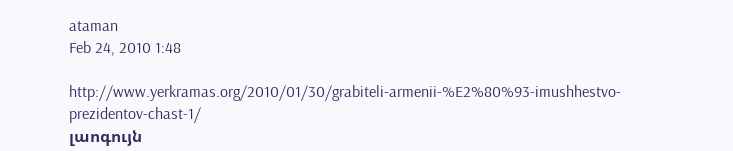ataman
Feb 24, 2010 1:48

http://www.yerkramas.org/2010/01/30/grabiteli-armenii-%E2%80%93-imushhestvo-prezidentov-chast-1/
լաոգույն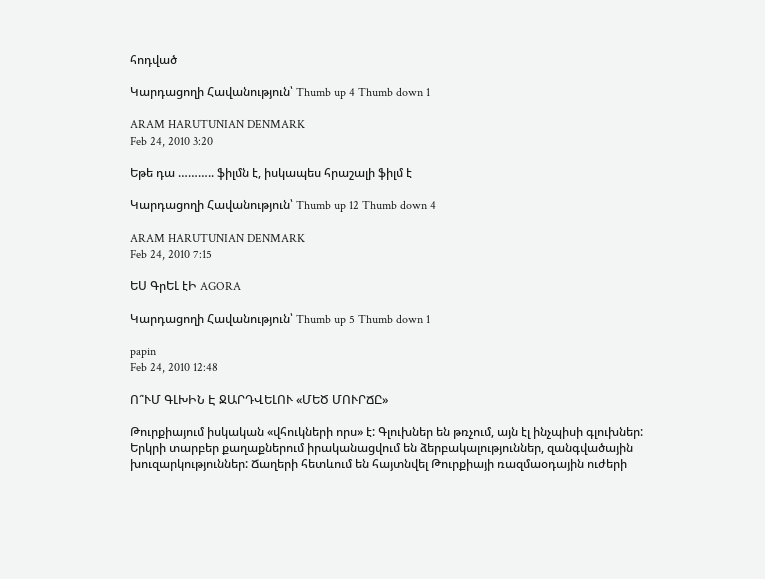հոդված

Կարդացողի Հավանություն՝ Thumb up 4 Thumb down 1

ARAM HARUTUNIAN DENMARK
Feb 24, 2010 3:20

Եթե դա ……….. ֆիլմն է, իսկապես հրաշալի ֆիլմ է

Կարդացողի Հավանություն՝ Thumb up 12 Thumb down 4

ARAM HARUTUNIAN DENMARK
Feb 24, 2010 7:15

ԵՍ ԳրԵԼ էԻ AGORA

Կարդացողի Հավանություն՝ Thumb up 5 Thumb down 1

papin
Feb 24, 2010 12:48

Ո՞ՒՄ ԳԼԽԻՆ Է ՋԱՐԴՎԵԼՈՒ «ՄԵԾ ՄՈՒՐՃԸ»

Թուրքիայում իսկական «վհուկների որս» է: Գլուխներ են թռչում, այն էլ ինչպիսի գլուխներ: Երկրի տարբեր քաղաքներում իրականացվում են ձերբակալություններ, զանգվածային խուզարկություններ: Ճաղերի հետևում են հայտնվել Թուրքիայի ռազմաօդային ուժերի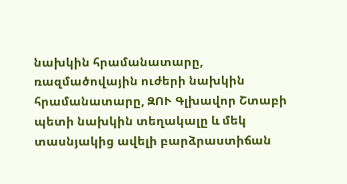նախկին հրամանատարը, ռազմածովային ուժերի նախկին հրամանատարը, ԶՈՒ Գլխավոր Շտաբի պետի նախկին տեղակալը և մեկ տասնյակից ավելի բարձրաստիճան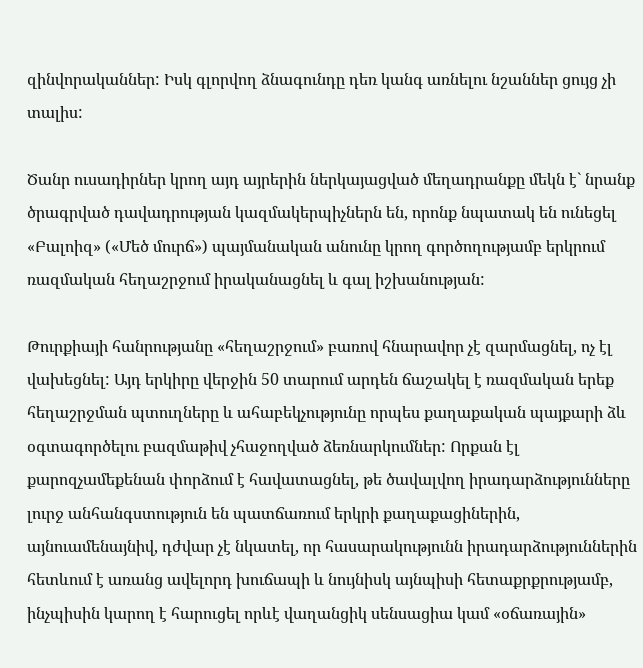զինվորականներ: Իսկ գլորվող ձնագունդը դեռ կանգ առնելու նշաններ ցույց չի տալիս:

Ծանր ուսադիրներ կրող այդ այրերին ներկայացված մեղադրանքը մեկն է` նրանք ծրագրված դավադրության կազմակերպիչներն են, որոնք նպատակ են ունեցել «Բալոիզ» («Մեծ մուրճ») պայմանական անունը կրող գործողությամբ երկրում ռազմական հեղաշրջում իրականացնել և գալ իշխանության:

Թուրքիայի հանրությանը «հեղաշրջում» բառով հնարավոր չէ զարմացնել, ոչ էլ վախեցնել: Այդ երկիրը վերջին 50 տարում արդեն ճաշակել է ռազմական երեք հեղաշրջման պտուղները և ահաբեկչությունը որպես քաղաքական պայքարի ձև օգտագործելու բազմաթիվ չհաջողված ձեռնարկումներ: Որքան էլ քարոզչամեքենան փորձում է հավատացնել, թե ծավալվող իրադարձությունները լուրջ անհանգստություն են պատճառում երկրի քաղաքացիներին, այնուամենայնիվ, դժվար չէ նկատել, որ հասարակությունն իրադարձություններին հետևում է առանց ավելորդ խուճապի և նույնիսկ այնպիսի հետաքրքրությամբ, ինչպիսին կարող է հարուցել որևէ վաղանցիկ սենսացիա կամ «օճառային»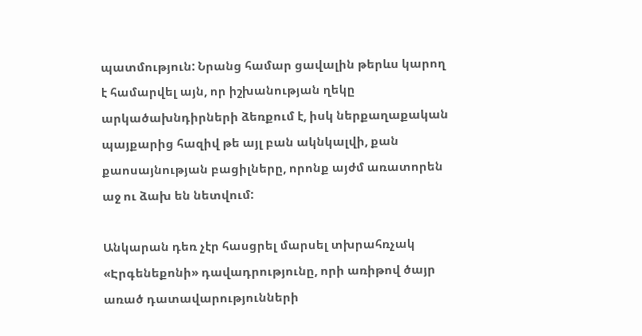պատմություն: Նրանց համար ցավալին թերևս կարող է համարվել այն, որ իշխանության ղեկը արկածախնդիրների ձեռքում է, իսկ ներքաղաքական պայքարից հազիվ թե այլ բան ակնկալվի, քան քաոսայնության բացիլները, որոնք այժմ առատորեն աջ ու ձախ են նետվում:

Անկարան դեռ չէր հասցրել մարսել տխրահռչակ «Էրգենեքոնի» դավադրությունը, որի առիթով ծայր առած դատավարությունների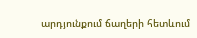արդյունքում ճաղերի հետևում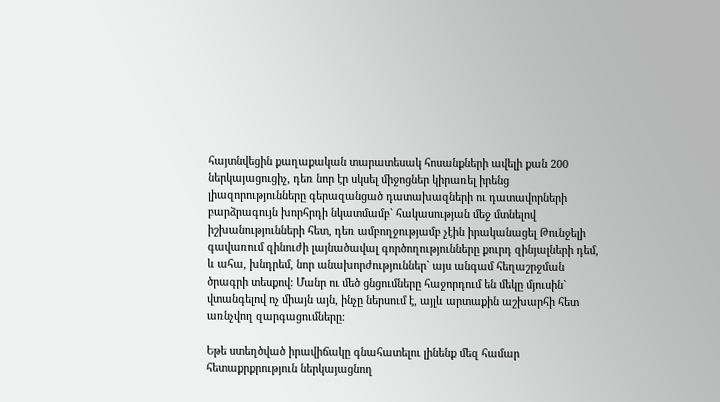հայտնվեցին քաղաքական տարատեսակ հոսանքների ավելի քան 200 ներկայացուցիչ, դեռ նոր էր սկսել միջոցներ կիրառել իրենց լիազորությունները գերազանցած դատախազների ու դատավորների բարձրագույն խորհրդի նկատմամբ` հակասության մեջ մտնելով իշխանությունների հետ, դեռ ամբողջությամբ չէին իրականացել Թունջելի գավառում զինուժի լայնածավալ գործողությունները քուրդ զինյալների դեմ, և ահա, խնդրեմ, նոր անախորժություններ` այս անգամ հեղաշրջման ծրագրի տեսքով: Մանր ու մեծ ցնցումները հաջորդում են մեկը մյուսին` վտանգելով ոչ միայն այն, ինչը ներսում է, այլև արտաքին աշխարհի հետ առնչվող զարգացումները:

Եթե ստեղծված իրավիճակը գնահատելու լինենք մեզ համար հետաքրքրություն ներկայացնող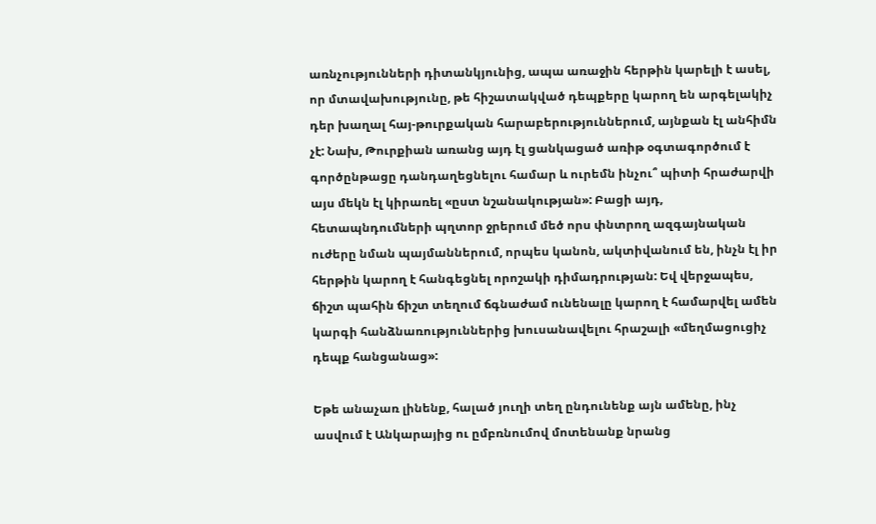առնչությունների դիտանկյունից, ապա առաջին հերթին կարելի է ասել, որ մտավախությունը, թե հիշատակված դեպքերը կարող են արգելակիչ դեր խաղալ հայ-թուրքական հարաբերություններում, այնքան էլ անհիմն չէ: Նախ, Թուրքիան առանց այդ էլ ցանկացած առիթ օգտագործում է գործընթացը դանդաղեցնելու համար և ուրեմն ինչու՞ պիտի հրաժարվի այս մեկն էլ կիրառել «ըստ նշանակության»: Բացի այդ, հետապնդումների պղտոր ջրերում մեծ որս փնտրող ազգայնական ուժերը նման պայմաններում, որպես կանոն, ակտիվանում են, ինչն էլ իր հերթին կարող է հանգեցնել որոշակի դիմադրության: Եվ վերջապես, ճիշտ պահին ճիշտ տեղում ճգնաժամ ունենալը կարող է համարվել ամեն կարգի հանձնառություններից խուսանավելու հրաշալի «մեղմացուցիչ դեպք հանցանաց»:

Եթե անաչառ լինենք, հալած յուղի տեղ ընդունենք այն ամենը, ինչ ասվում է Անկարայից ու ըմբռնումով մոտենանք նրանց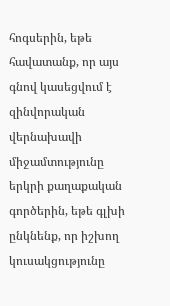հոգսերին, եթե հավատանք, որ այս գնով կասեցվում է զինվորական վերնախավի միջամտությունը երկրի քաղաքական գործերին, եթե գլխի ընկնենք, որ իշխող կուսակցությունը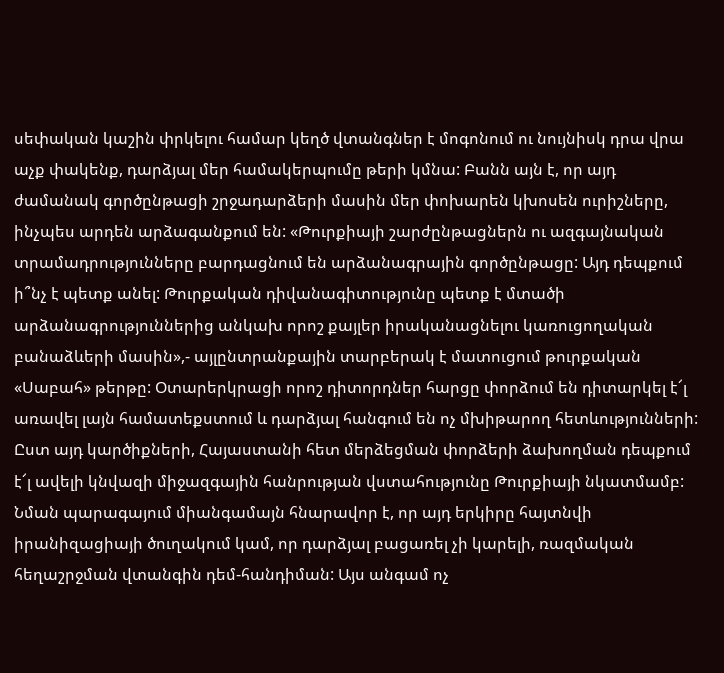սեփական կաշին փրկելու համար կեղծ վտանգներ է մոգոնում ու նույնիսկ դրա վրա աչք փակենք, դարձյալ մեր համակերպումը թերի կմնա: Բանն այն է, որ այդ ժամանակ գործընթացի շրջադարձերի մասին մեր փոխարեն կխոսեն ուրիշները, ինչպես արդեն արձագանքում են: «Թուրքիայի շարժընթացներն ու ազգայնական տրամադրությունները բարդացնում են արձանագրային գործընթացը: Այդ դեպքում ի՞նչ է պետք անել: Թուրքական դիվանագիտությունը պետք է մտածի արձանագրություններից անկախ որոշ քայլեր իրականացնելու կառուցողական բանաձևերի մասին»,- այլընտրանքային տարբերակ է մատուցում թուրքական «Սաբահ» թերթը: Օտարերկրացի որոշ դիտորդներ հարցը փորձում են դիտարկել է՜լ առավել լայն համատեքստում և դարձյալ հանգում են ոչ մխիթարող հետևությունների: Ըստ այդ կարծիքների, Հայաստանի հետ մերձեցման փորձերի ձախողման դեպքում է՜լ ավելի կնվազի միջազգային հանրության վստահությունը Թուրքիայի նկատմամբ: Նման պարագայում միանգամայն հնարավոր է, որ այդ երկիրը հայտնվի իրանիզացիայի ծուղակում կամ, որ դարձյալ բացառել չի կարելի, ռազմական հեղաշրջման վտանգին դեմ-հանդիման: Այս անգամ ոչ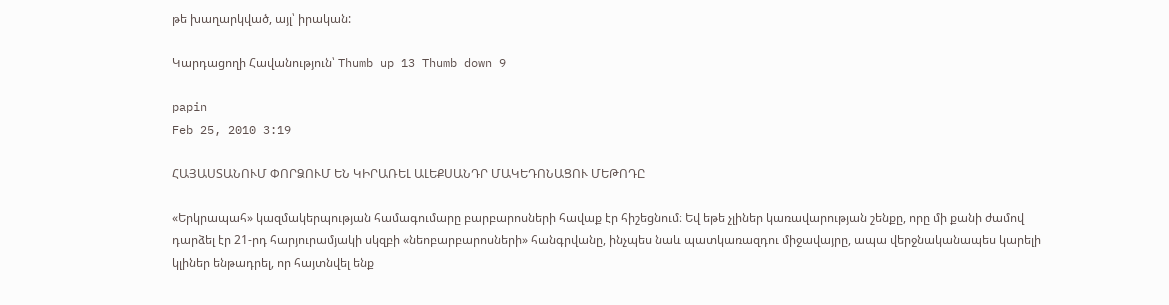թե խաղարկված, այլ՝ իրական:

Կարդացողի Հավանություն՝ Thumb up 13 Thumb down 9

papin
Feb 25, 2010 3:19

ՀԱՅԱՍՏԱՆՈՒՄ ՓՈՐՁՈՒՄ ԵՆ ԿԻՐԱՌԵԼ ԱԼԵՔՍԱՆԴՐ ՄԱԿԵԴՈՆԱՑՈՒ ՄԵԹՈԴԸ

«Երկրապահ» կազմակերպության համագումարը բարբարոսների հավաք էր հիշեցնում։ Եվ եթե չլիներ կառավարության շենքը, որը մի քանի ժամով դարձել էր 21-րդ հարյուրամյակի սկզբի «նեոբարբարոսների» հանգրվանը, ինչպես նաև պատկառազդու միջավայրը, ապա վերջնականապես կարելի կլիներ ենթադրել, որ հայտնվել ենք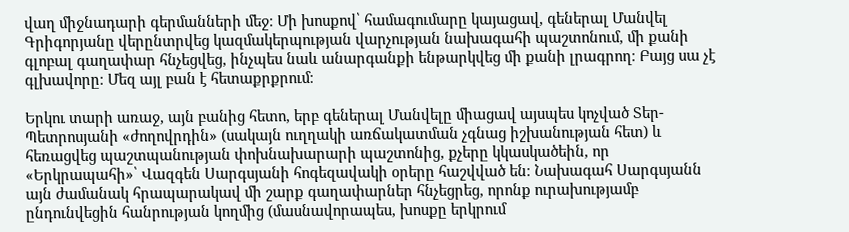վաղ միջնադարի գերմանների մեջ։ Մի խոսքով՝ համագումարը կայացավ, գեներալ Մանվել Գրիգորյանը վերընտրվեց կազմակերպության վարչության նախագահի պաշտոնում, մի քանի գլոբալ գաղափար հնչեցվեց, ինչպես նաև անարգանքի ենթարկվեց մի քանի լրագրող։ Բայց սա չէ գլխավորը։ Մեզ այլ բան է հետաքրքրում։

Երկու տարի առաջ, այն բանից հետո, երբ գեներալ Մանվելը միացավ այսպես կոչված Տեր-Պետրոսյանի «ժողովրդին» (սակայն ուղղակի առճակատման չգնաց իշխանության հետ) և հեռացվեց պաշտպանության փոխնախարարի պաշտոնից, քչերը կկասկածեին, որ «Երկրապահի»՝ Վազգեն Սարգսյանի հոգեզավակի օրերը հաշվված են։ Նախագահ Սարգսյանն այն ժամանակ հրապարակավ մի շարք գաղափարներ հնչեցրեց, որոնք ուրախությամբ ընդունվեցին հանրության կողմից (մասնավորապես, խոսքը երկրում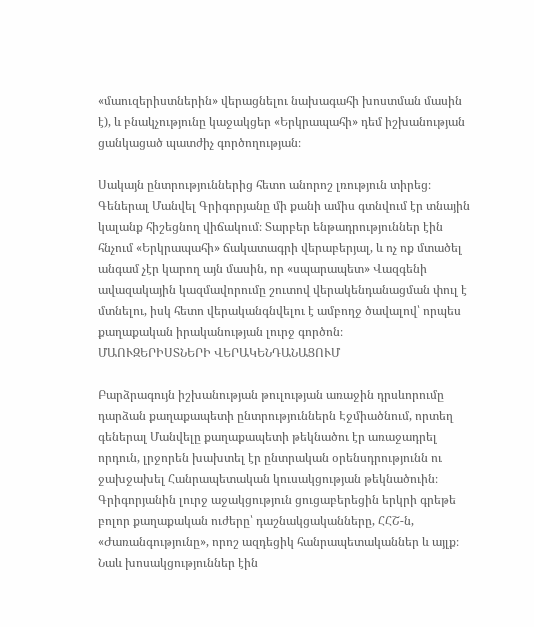«մաուզերիստներին» վերացնելու նախագահի խոստման մասին է), և բնակչությունը կաջակցեր «Երկրապահի» դեմ իշխանության ցանկացած պատժիչ գործողության։

Սակայն ընտրություններից հետո անորոշ լռություն տիրեց։ Գեներալ Մանվել Գրիգորյանը մի քանի ամիս գտնվում էր տնային կալանք հիշեցնող վիճակում։ Տարբեր ենթադրություններ էին հնչում «Երկրապահի» ճակատագրի վերաբերյալ, և ոչ ոք մտածել անգամ չէր կարող այն մասին, որ «սպարապետ» Վազգենի ավազակային կազմավորումը շուտով վերակենդանացման փուլ է մտնելու, իսկ հետո վերականգնվելու է ամբողջ ծավալով՝ որպես քաղաքական իրականության լուրջ գործոն։
ՄԱՈՒԶԵՐԻՍՏՆԵՐԻ ՎԵՐԱԿԵՆԴԱՆԱՑՈՒՄ

Բարձրագույն իշխանության թուլության առաջին դրսևորումը դարձան քաղաքապետի ընտրություններն Էջմիածնում, որտեղ գեներալ Մանվելը քաղաքապետի թեկնածու էր առաջադրել որդուն, լրջորեն խախտել էր ընտրական օրենսդրությունն ու ջախջախել Հանրապետական կուսակցության թեկնածուին։ Գրիգորյանին լուրջ աջակցություն ցուցաբերեցին երկրի գրեթե բոլոր քաղաքական ուժերը՝ դաշնակցականները, ՀՀՇ-ն, «Ժառանգությունը», որոշ ազդեցիկ հանրապետականներ և այլք։ Նաև խոսակցություններ էին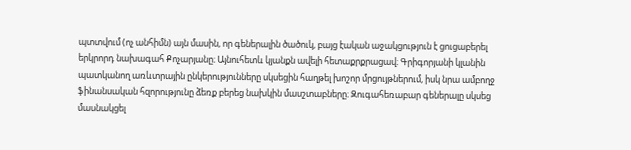պտտվում (ոչ անհիմն) այն մասին, որ գեներալին ծածուկ, բայց էական աջակցություն է ցուցաբերել երկրորդ նախագահ Քոչարյանը։ Այնուհետև կյանքն ավելի հետաքրքրացավ։ Գրիգորյանի կլանին պատկանող առևտրային ընկերությունները սկսեցին հաղթել խոշոր մրցույթներում, իսկ նրա ամբողջ ֆինանսական հզորությունը ձեռք բերեց նախկին մասշտաբները։ Զուգահեռաբար գեներալը սկսեց մասնակցել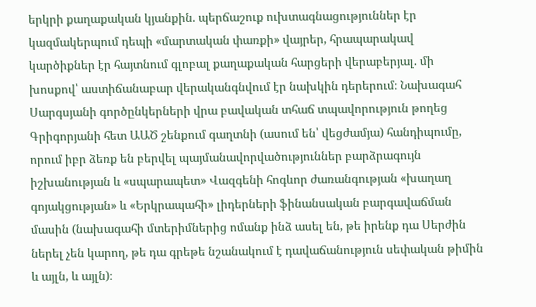երկրի քաղաքական կյանքին. պերճաշուք ուխտագնացություններ էր կազմակերպում դեպի «մարտական փառքի» վայրեր, հրապարակավ կարծիքներ էր հայտնում գլոբալ քաղաքական հարցերի վերաբերյալ. մի խոսքով՝ աստիճանաբար վերականգնվում էր նախկին դերերում։ Նախագահ Սարգսյանի գործընկերների վրա բավական տհաճ տպավորություն թողեց Գրիգորյանի հետ ԱԱԾ շենքում գաղտնի (ասում են՝ վեցժամյա) հանդիպումը, որում իբր ձեռք են բերվել պայմանավորվածություններ բարձրագույն իշխանության և «սպարապետ» Վազգենի հոգևոր ժառանգության «խաղաղ գոյակցության» և «Երկրապահի» լիդերների ֆինանսական բարգավաճման մասին (նախագահի մտերիմներից ոմանք ինձ ասել են, թե իրենք դա Սերժին ներել չեն կարող, թե դա գրեթե նշանակում է դավաճանություն սեփական թիմին և այլն, և այլն)։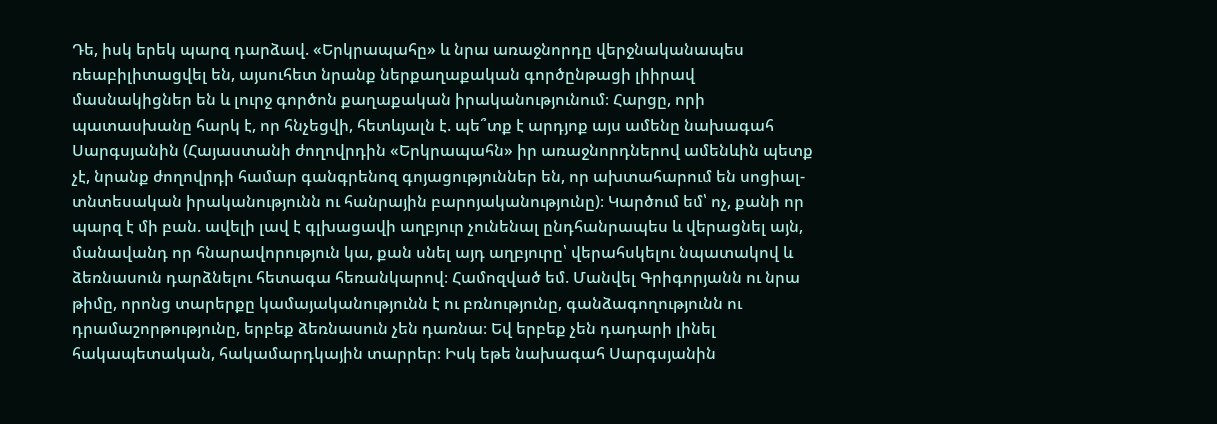Դե, իսկ երեկ պարզ դարձավ. «Երկրապահը» և նրա առաջնորդը վերջնականապես ռեաբիլիտացվել են, այսուհետ նրանք ներքաղաքական գործընթացի լիիրավ մասնակիցներ են և լուրջ գործոն քաղաքական իրականությունում։ Հարցը, որի պատասխանը հարկ է, որ հնչեցվի, հետևյալն է. պե՞տք է արդյոք այս ամենը նախագահ Սարգսյանին (Հայաստանի ժողովրդին «Երկրապահն» իր առաջնորդներով ամենևին պետք չէ, նրանք ժողովրդի համար գանգրենոզ գոյացություններ են, որ ախտահարում են սոցիալ-տնտեսական իրականությունն ու հանրային բարոյականությունը)։ Կարծում եմ՝ ոչ, քանի որ պարզ է մի բան. ավելի լավ է գլխացավի աղբյուր չունենալ ընդհանրապես և վերացնել այն, մանավանդ որ հնարավորություն կա, քան սնել այդ աղբյուրը՝ վերահսկելու նպատակով և ձեռնասուն դարձնելու հետագա հեռանկարով։ Համոզված եմ. Մանվել Գրիգորյանն ու նրա թիմը, որոնց տարերքը կամայականությունն է ու բռնությունը, գանձագողությունն ու դրամաշորթությունը, երբեք ձեռնասուն չեն դառնա։ Եվ երբեք չեն դադարի լինել հակապետական, հակամարդկային տարրեր։ Իսկ եթե նախագահ Սարգսյանին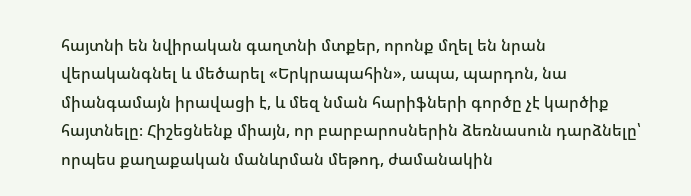հայտնի են նվիրական գաղտնի մտքեր, որոնք մղել են նրան վերականգնել և մեծարել «Երկրապահին», ապա, պարդոն, նա միանգամայն իրավացի է, և մեզ նման հարիֆների գործը չէ կարծիք հայտնելը։ Հիշեցնենք միայն, որ բարբարոսներին ձեռնասուն դարձնելը՝ որպես քաղաքական մանևրման մեթոդ, ժամանակին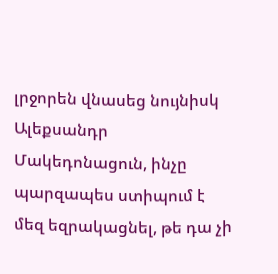լրջորեն վնասեց նույնիսկ Ալեքսանդր Մակեդոնացուն, ինչը պարզապես ստիպում է մեզ եզրակացնել, թե դա չի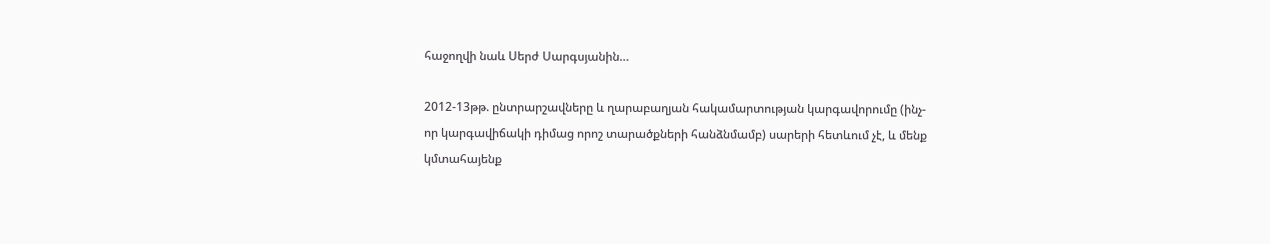հաջողվի նաև Սերժ Սարգսյանին…

2012-13թթ. ընտրարշավները և ղարաբաղյան հակամարտության կարգավորումը (ինչ-որ կարգավիճակի դիմաց որոշ տարածքների հանձնմամբ) սարերի հետևում չէ, և մենք կմտահայենք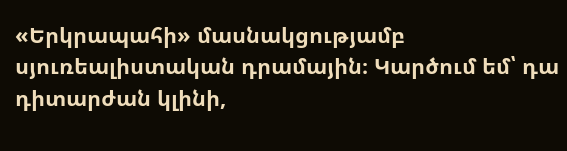«Երկրապահի» մասնակցությամբ սյուռեալիստական դրամային։ Կարծում եմ՝ դա դիտարժան կլինի,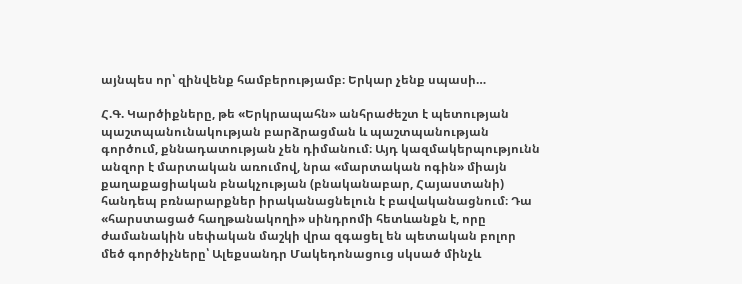այնպես որ՝ զինվենք համբերությամբ։ Երկար չենք սպասի…

Հ.Գ. Կարծիքները, թե «Երկրապահն» անհրաժեշտ է պետության պաշտպանունակության բարձրացման և պաշտպանության գործում, քննադատության չեն դիմանում։ Այդ կազմակերպությունն անզոր է մարտական առումով, նրա «մարտական ոգին» միայն քաղաքացիական բնակչության (բնականաբար, Հայաստանի) հանդեպ բռնարարքներ իրականացնելուն է բավականացնում։ Դա «հարստացած հաղթանակողի» սինդրոմի հետևանքն է, որը ժամանակին սեփական մաշկի վրա զգացել են պետական բոլոր մեծ գործիչները՝ Ալեքսանդր Մակեդոնացուց սկսած մինչև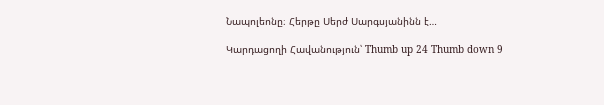Նապոլեոնը։ Հերթը Սերժ Սարգսյանինն է…

Կարդացողի Հավանություն՝ Thumb up 24 Thumb down 9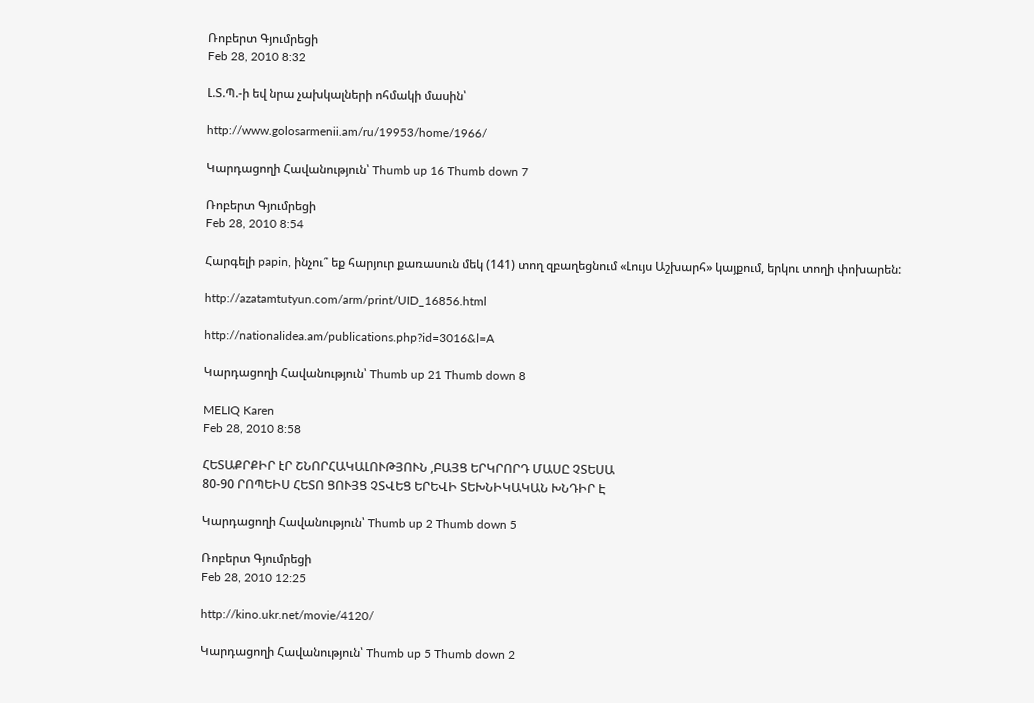Ռոբերտ Գյումրեցի
Feb 28, 2010 8:32

Լ.Տ.Պ.-ի եվ նրա չախկալների ոհմակի մասին՝

http://www.golosarmenii.am/ru/19953/home/1966/

Կարդացողի Հավանություն՝ Thumb up 16 Thumb down 7

Ռոբերտ Գյումրեցի
Feb 28, 2010 8:54

Հարգելի papin, ինչու՞ եք հարյուր քառասուն մեկ (141) տող զբաղեցնում «Լույս Աշխարհ» կայքում, երկու տողի փոխարեն:

http://azatamtutyun.com/arm/print/UID_16856.html

http://nationalidea.am/publications.php?id=3016&l=A

Կարդացողի Հավանություն՝ Thumb up 21 Thumb down 8

MELIQ Karen
Feb 28, 2010 8:58

ՀԵՏԱՔՐՔԻՐ էՐ ՇՆՈՐՀԱԿԱԼՈՒԹՅՈՒՆ ,ԲԱՅՑ ԵՐԿՐՈՐԴ ՄԱՍԸ ՉՏԵՍԱ
80-90 ՐՈՊԵԻՍ ՀԵՏՈ ՑՈՒՅՑ ՉՏՎԵՑ ԵՐԵՎԻ ՏԵԽՆԻԿԱԿԱՆ ԽՆԴԻՐ Է

Կարդացողի Հավանություն՝ Thumb up 2 Thumb down 5

Ռոբերտ Գյումրեցի
Feb 28, 2010 12:25

http://kino.ukr.net/movie/4120/

Կարդացողի Հավանություն՝ Thumb up 5 Thumb down 2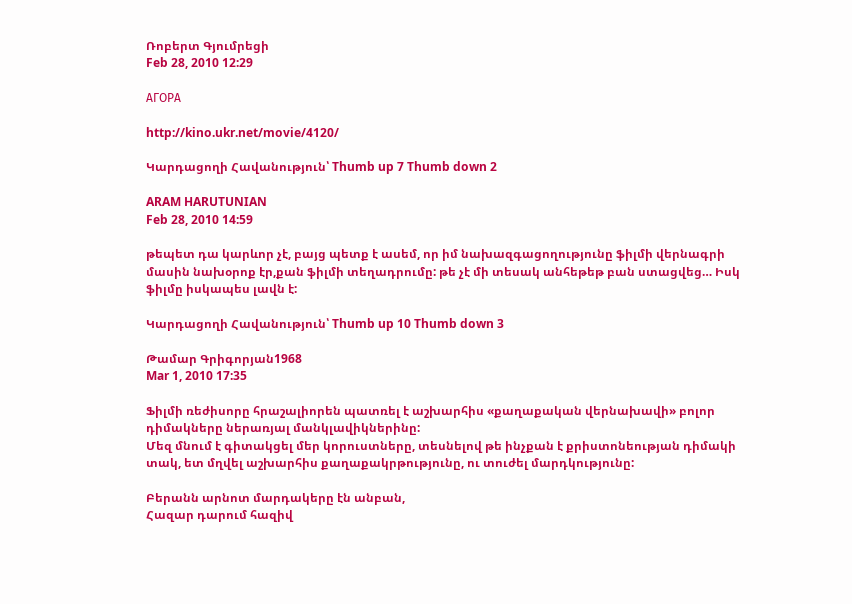Ռոբերտ Գյումրեցի
Feb 28, 2010 12:29

АГОРА

http://kino.ukr.net/movie/4120/

Կարդացողի Հավանություն՝ Thumb up 7 Thumb down 2

ARAM HARUTUNIAN
Feb 28, 2010 14:59

թեպետ դա կարևոր չէ, բայց պետք է ասեմ, որ իմ նախազգացողությունը ֆիլմի վերնագրի մասին նախօրոք էր,քան ֆիլմի տեղադրումը: թե չէ մի տեսակ անհեթեթ բան ստացվեց… Իսկ ֆիլմը իսկապես լավն է:

Կարդացողի Հավանություն՝ Thumb up 10 Thumb down 3

Թամար Գրիգորյան1968
Mar 1, 2010 17:35

Ֆիլմի ռեժիսորը հրաշալիորեն պատռել է աշխարհիս «քաղաքական վերնախավի» բոլոր դիմակները ներառյալ մանկլավիկներինը:
Մեզ մնում է գիտակցել մեր կորուստները, տեսնելով թե ինչքան է քրիստոնեության դիմակի տակ, ետ մղվել աշխարհիս քաղաքակրթությունը, ու տուժել մարդկությունը:

Բերանն արնոտ մարդակերը էն անբան,
Հազար դարում հազիվ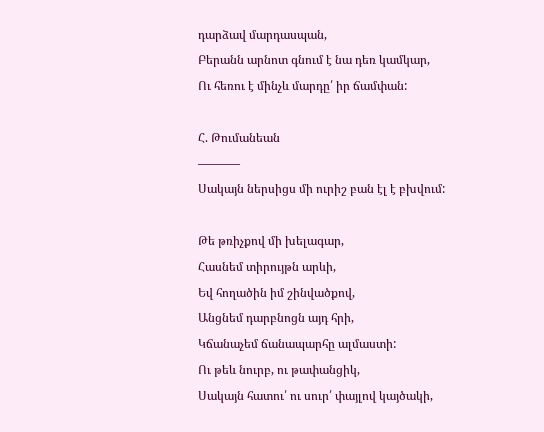դարձավ մարդասպան,
Բերանն արնոտ գնում է նա դեռ կամկար,
Ու հեռու է մինչև մարդը՛ իր ճամփան:

Հ. Թումանեան
———–
Սակայն ներսիցս մի ուրիշ բան էլ է բխվում:

Թե թռիչքով մի խելագար,
Հասնեմ տիրույթն արևի,
Եվ հողածին իմ շինվածքով,
Անցնեմ դարբնոցն այդ հրի,
Կճանաչեմ ճանապարհը ալմաստի:
Ու թեև նուրբ, ու թափանցիկ,
Սակայն հատու՛ ու սուր՛ փայլով կայծակի,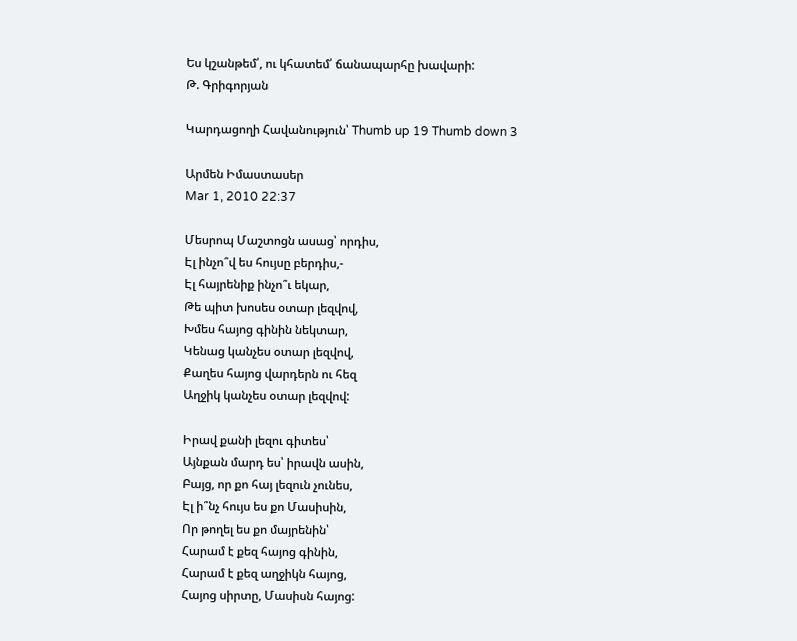Ես կշանթեմ՛, ու կհատեմ՛ ճանապարհը խավարի:
Թ. Գրիգորյան

Կարդացողի Հավանություն՝ Thumb up 19 Thumb down 3

Արմեն Իմաստասեր
Mar 1, 2010 22:37

Մեսրոպ Մաշտոցն ասաց՝ որդիս,
Էլ ինչո՞վ ես հույսը բերդիս,-
Էլ հայրենիք ինչո՞ւ եկար,
Թե պիտ խոսես օտար լեզվով,
Խմես հայոց գինին նեկտար,
Կենաց կանչես օտար լեզվով,
Քաղես հայոց վարդերն ու հեզ
Աղջիկ կանչես օտար լեզվով:

Իրավ քանի լեզու գիտես՝
Այնքան մարդ ես՝ իրավն ասին,
Բայց, որ քո հայ լեզուն չունես,
Էլ ի՞նչ հույս ես քո Մասիսին,
Որ թողել ես քո մայրենին՝
Հարամ է քեզ հայոց գինին,
Հարամ է քեզ աղջիկն հայոց,
Հայոց սիրտը, Մասիսն հայոց: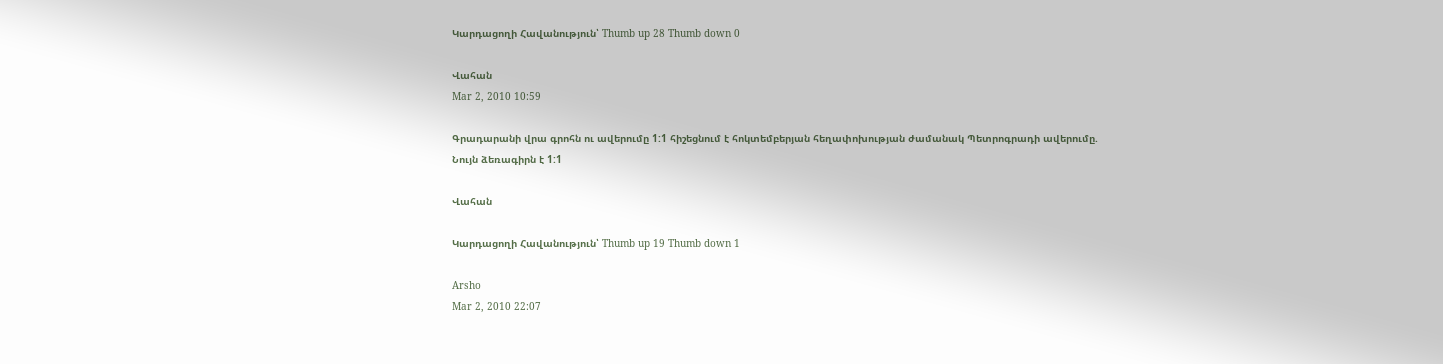Կարդացողի Հավանություն՝ Thumb up 28 Thumb down 0

Վահան
Mar 2, 2010 10:59

Գրադարանի վրա գրոհն ու ավերումը 1:1 հիշեցնում է հոկտեմբերյան հեղափոխության ժամանակ Պետրոգրադի ավերումը.
Նույն ձեռագիրն է 1:1

Վահան

Կարդացողի Հավանություն՝ Thumb up 19 Thumb down 1

Arsho
Mar 2, 2010 22:07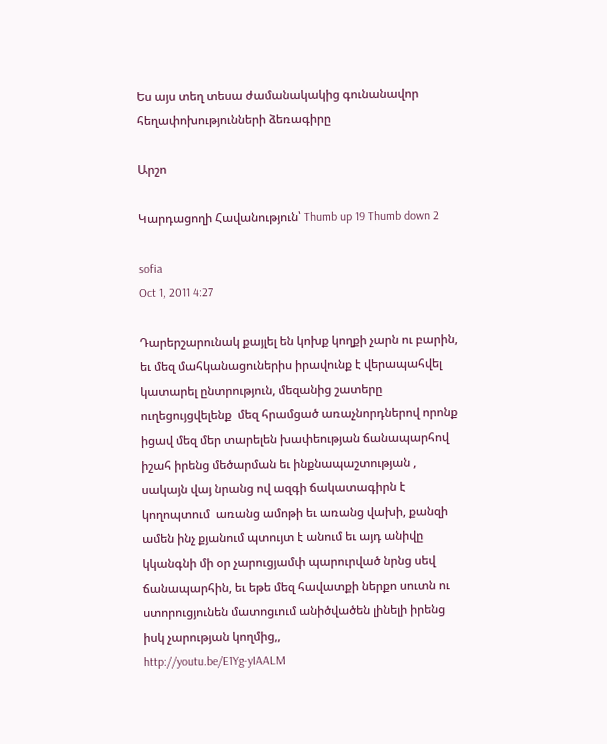Ես այս տեղ տեսա ժամանակակից գունանավոր հեղափոխությունների ձեռագիրը

Արշո

Կարդացողի Հավանություն՝ Thumb up 19 Thumb down 2

sofia
Oct 1, 2011 4:27

Դարերշարունակ քայլել են կոխք կողքի չարն ու բարին, եւ մեզ մահկանացուներիս իրավունք է վերապահվել կատարել ընտրություն, մեզանից շատերը ուղեցույցվելենք  մեզ հրամցած առաչնորդներով որոնք իցավ մեզ մեր տարելեն խափեության ճանապարհով իշահ իրենց մեծարման եւ ինքնապաշտության , սակայն վայ նրանց ով ազգի ճակատագիրն է կողոպտում  առանց ամոթի եւ առանց վախի, քանզի ամեն ինչ քյանում պտույտ է անում եւ այդ անիվը կկանգնի մի օր չարուցյամփ պարուրված նրնց սեվ ճանապարհին, եւ եթե մեզ հավատքի ներքո սուտն ու ստորուցյունեն մատոցւում անիծվածեն լինելի իրենց իսկ չարության կողմից,,
http://youtu.be/E1Yg-yIAALM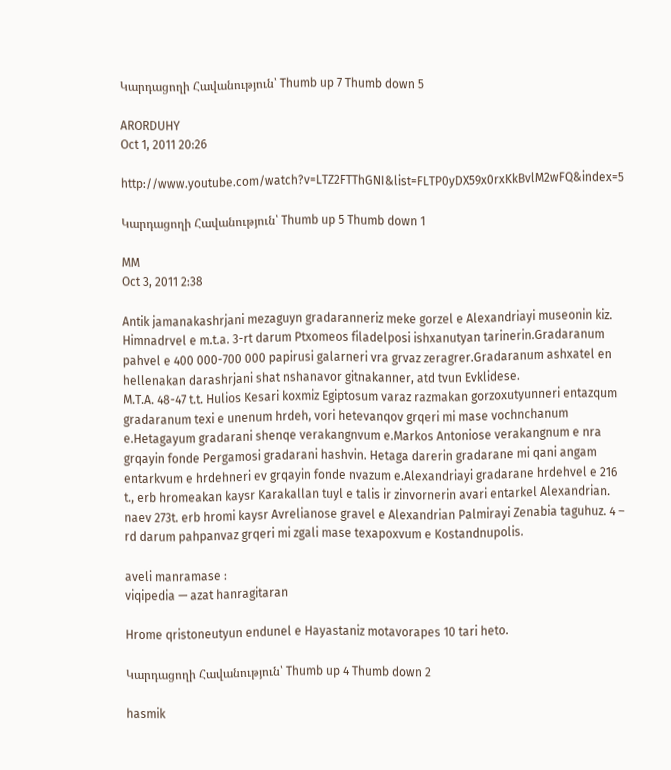Կարդացողի Հավանություն՝ Thumb up 7 Thumb down 5

ARORDUHY
Oct 1, 2011 20:26

http://www.youtube.com/watch?v=LTZ2FTThGNI&list=FLTP0yDX59x0rxKkBvlM2wFQ&index=5

Կարդացողի Հավանություն՝ Thumb up 5 Thumb down 1

MM
Oct 3, 2011 2:38

Antik jamanakashrjani mezaguyn gradaranneriz meke gorzel e Alexandriayi museonin kiz. Himnadrvel e m.t.a. 3-rt darum Ptxomeos filadelposi ishxanutyan tarinerin.Gradaranum pahvel e 400 000-700 000 papirusi galarneri vra grvaz zeragrer.Gradaranum ashxatel en hellenakan darashrjani shat nshanavor gitnakanner, atd tvun Evklidese.
M.T.A. 48-47 t.t. Hulios Kesari koxmiz Egiptosum varaz razmakan gorzoxutyunneri entazqum gradaranum texi e unenum hrdeh, vori hetevanqov grqeri mi mase vochnchanum e.Hetagayum gradarani shenqe verakangnvum e.Markos Antoniose verakangnum e nra grqayin fonde Pergamosi gradarani hashvin. Hetaga darerin gradarane mi qani angam entarkvum e hrdehneri ev grqayin fonde nvazum e.Alexandriayi gradarane hrdehvel e 216 t., erb hromeakan kaysr Karakallan tuyl e talis ir zinvornerin avari entarkel Alexandrian. naev 273t. erb hromi kaysr Avrelianose gravel e Alexandrian Palmirayi Zenabia taguhuz. 4 – rd darum pahpanvaz grqeri mi zgali mase texapoxvum e Kostandnupolis.

aveli manramase :
viqipedia — azat hanragitaran

Hrome qristoneutyun endunel e Hayastaniz motavorapes 10 tari heto.

Կարդացողի Հավանություն՝ Thumb up 4 Thumb down 2

hasmik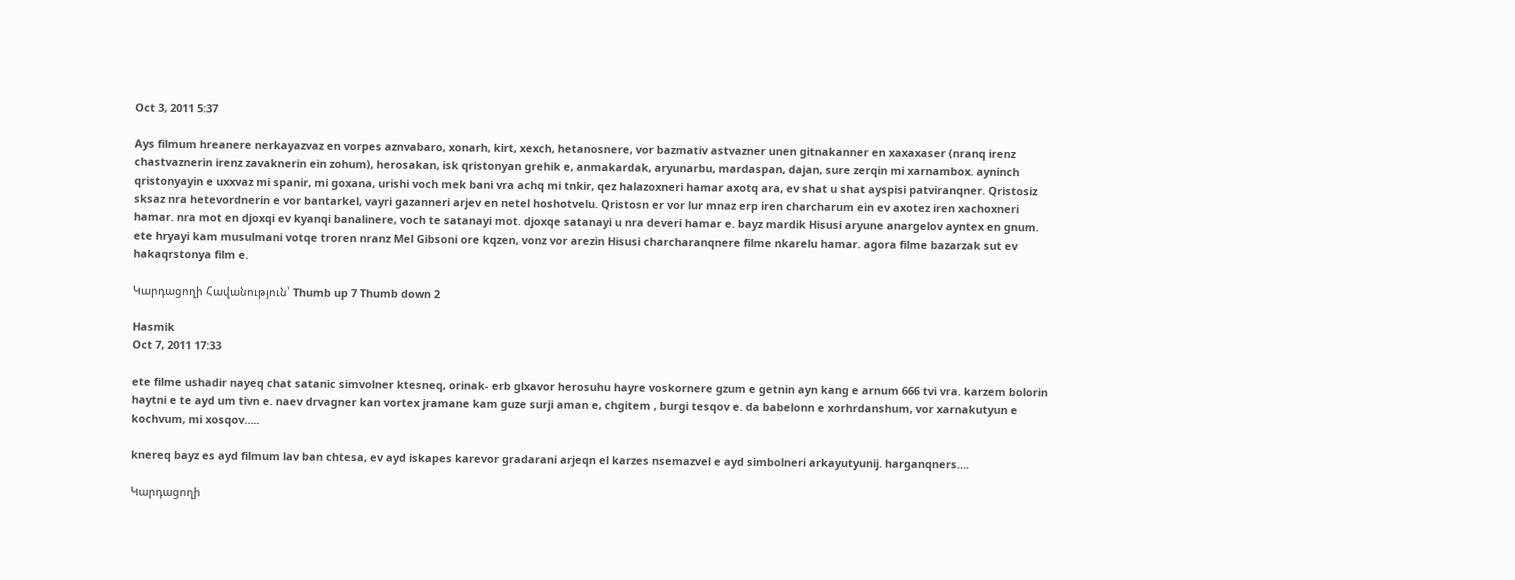Oct 3, 2011 5:37

Ays filmum hreanere nerkayazvaz en vorpes aznvabaro, xonarh, kirt, xexch, hetanosnere, vor bazmativ astvazner unen gitnakanner en xaxaxaser (nranq irenz chastvaznerin irenz zavaknerin ein zohum), herosakan, isk qristonyan grehik e, anmakardak, aryunarbu, mardaspan, dajan, sure zerqin mi xarnambox. ayninch qristonyayin e uxxvaz mi spanir, mi goxana, urishi voch mek bani vra achq mi tnkir, qez halazoxneri hamar axotq ara, ev shat u shat ayspisi patviranqner. Qristosiz sksaz nra hetevordnerin e vor bantarkel, vayri gazanneri arjev en netel hoshotvelu. Qristosn er vor lur mnaz erp iren charcharum ein ev axotez iren xachoxneri hamar. nra mot en djoxqi ev kyanqi banalinere, voch te satanayi mot. djoxqe satanayi u nra deveri hamar e. bayz mardik Hisusi aryune anargelov ayntex en gnum. ete hryayi kam musulmani votqe troren nranz Mel Gibsoni ore kqzen, vonz vor arezin Hisusi charcharanqnere filme nkarelu hamar. agora filme bazarzak sut ev hakaqrstonya film e.

Կարդացողի Հավանություն՝ Thumb up 7 Thumb down 2

Hasmik
Oct 7, 2011 17:33

ete filme ushadir nayeq chat satanic simvolner ktesneq, orinak- erb glxavor herosuhu hayre voskornere gzum e getnin ayn kang e arnum 666 tvi vra. karzem bolorin haytni e te ayd um tivn e. naev drvagner kan vortex jramane kam guze surji aman e, chgitem , burgi tesqov e. da babelonn e xorhrdanshum, vor xarnakutyun e kochvum, mi xosqov…..

knereq bayz es ayd filmum lav ban chtesa, ev ayd iskapes karevor gradarani arjeqn el karzes nsemazvel e ayd simbolneri arkayutyunij. harganqners….

Կարդացողի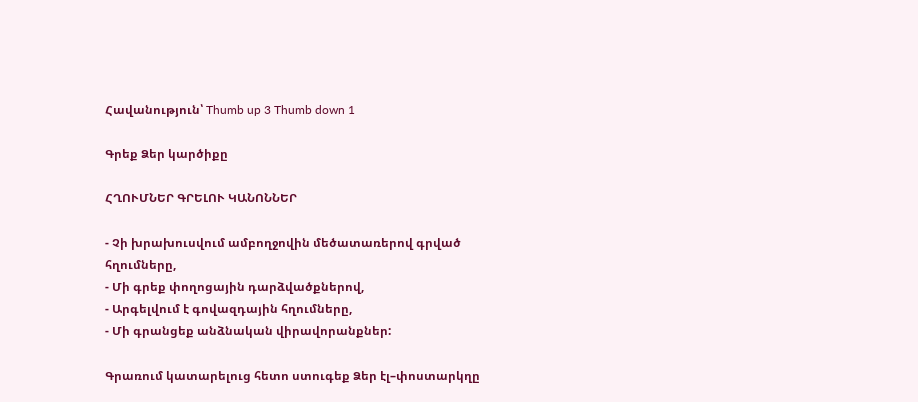Հավանություն՝ Thumb up 3 Thumb down 1

Գրեք Ձեր կարծիքը

ՀՂՈՒՄՆԵՐ ԳՐԵԼՈՒ ԿԱՆՈՆՆԵՐ

- Չի խրախուսվում ամբողջովին մեծատառերով գրված հղումները,
- Մի գրեք փողոցային դարձվածքներով,
- Արգելվում է գովազդային հղումները,
- Մի գրանցեք անձնական վիրավորանքներ:

Գրառում կատարելուց հետո ստուգեք Ձեր էլ–փոստարկղը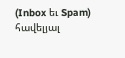(Inbox եւ Spam) հավելյալ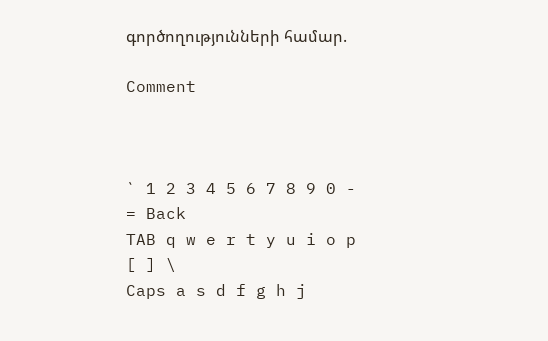գործողությունների համար.

Comment



` 1 2 3 4 5 6 7 8 9 0 - = Back
TAB q w e r t y u i o p [ ] \
Caps a s d f g h j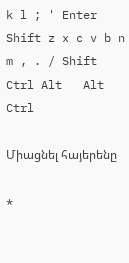k l ; ' Enter
Shift z x c v b n m , . / Shift
Ctrl Alt   Alt Ctrl

Միացնել հայերենը

*